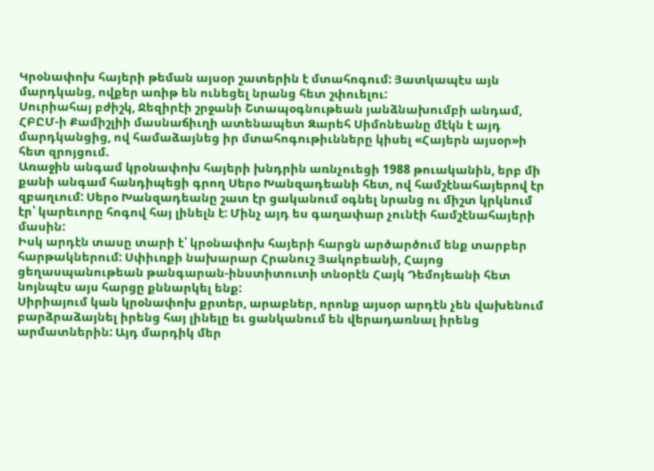Կրօնափոխ հայերի թեման այսօր շատերին է մտահոգում: Յատկապէս այն մարդկանց, ովքեր առիթ են ունեցել նրանց հետ շփուելու:
Սուրիահայ բժիշկ, Ջեզիրէի շրջանի Շտապօգնութեան յանձնախումբի անդամ, ՀԲԸՄ-ի Քամիշլիի մասնաճիւղի ատենապետ Զարեհ Սիմոնեանը մէկն է այդ մարդկանցից, ով համաձայնեց իր մտահոգութիւնները կիսել «Հայերն այսօր»ի հետ զրոյցում.
Առաջին անգամ կրօնափոխ հայերի խնդրին առնչուեցի 1988 թուականին, երբ մի քանի անգամ հանդիպեցի գրող Սերօ Խանզադեանի հետ, ով համշէնահայերով էր զբաղւում: Սերօ Խանզադեանը շատ էր ցականում օգնել նրանց ու միշտ կրկնում էր՝ կարեւորը հոգով հայ լինելն է: Մինչ այդ ես գաղափար չունէի համշէնահայերի մասին:
Իսկ արդէն տասը տարի է՝ կրօնափոխ հայերի հարցն արծարծում ենք տարբեր հարթակներում: Սփիւռքի նախարար Հրանուշ Յակոբեանի, Հայոց ցեղասպանութեան թանգարան-ինստիտուտի տնօրէն Հայկ Դեմոյեանի հետ նոյնպէս այս հարցը քննարկել ենք:
Սիրիայում կան կրօնափոխ քրտեր, արաբներ, որոնք այսօր արդէն չեն վախենում բարձրաձայնել իրենց հայ լինելը եւ ցանկանում են վերադառնալ իրենց արմատներին: Այդ մարդիկ մեր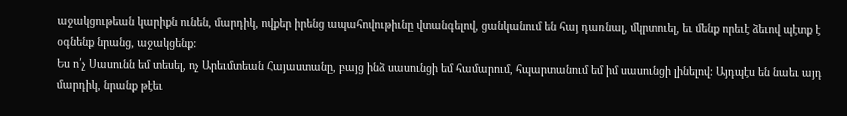աջակցութեան կարիքն ունեն, մարդիկ, ովքեր իրենց ապահովութիւնը վտանգելով, ցանկանում են հայ դառնալ, մկրտուել, եւ մենք որեւէ ձեւով պէտք է օգնենք նրանց, աջակցենք:
Ես ո՛չ Սասունն եմ տեսել, ոչ Արեւմտեան Հայաստանը, բայց ինձ սասունցի եմ համարում, հպարտանում եմ իմ սասունցի լինելով: Այդպէս են նաեւ այդ մարդիկ, նրանք թէեւ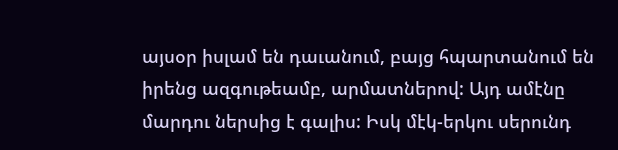այսօր իսլամ են դաւանում, բայց հպարտանում են իրենց ազգութեամբ, արմատներով: Այդ ամէնը մարդու ներսից է գալիս: Իսկ մէկ-երկու սերունդ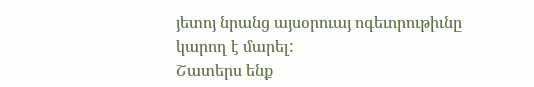յետոյ նրանց այսօրուայ ոգեւորութիւնը կարող է մարել:
Շատերս ենք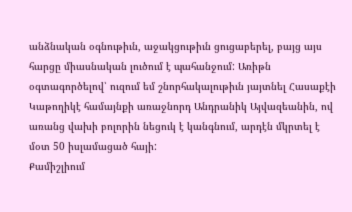անձնական օգնութիւն, աջակցութիւն ցուցաբերել, բայց այս հարցը միասնական լուծում է պահանջում: Առիթն օգտագործելով՝ ուզում եմ շնորհակալութիւն յայտնել Հասաքէի Կաթողիկէ համայնքի առաջնորդ Անդրանիկ Այվազեանին, ով առանց վախի բոլորին նեցուկ է կանգնում, արդէն մկրտել է մօտ 50 իսլամացած հայի:
Քամիշլիում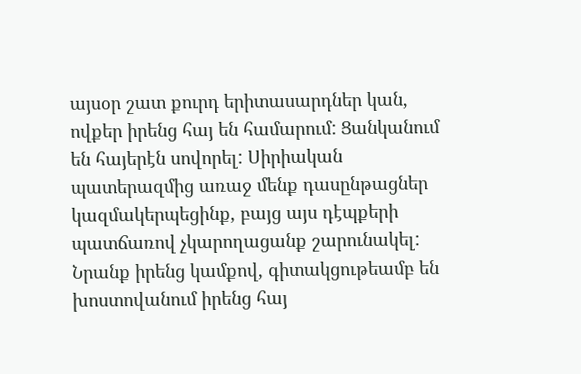այսօր շատ քուրդ երիտասարդներ կան, ովքեր իրենց հայ են համարում: Ցանկանում են հայերէն սովորել: Սիրիական պատերազմից առաջ մենք դասընթացներ կազմակերպեցինք, բայց այս դէպքերի պատճառով չկարողացանք շարունակել:
Նրանք իրենց կամքով, գիտակցութեամբ են խոստովանում իրենց հայ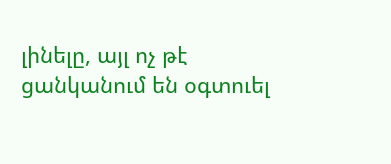լինելը, այլ ոչ թէ ցանկանում են օգտուել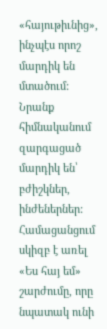«հայութիւնից», ինչպէս որոշ մարդիկ են մտածում: Նրանք հիմնականում զարգացած մարդիկ են՝ բժիշկներ, ինժեներներ: Համացանցում սկիզբ է առել «Ես հայ եմ» շարժումը, որը նպատակ ունի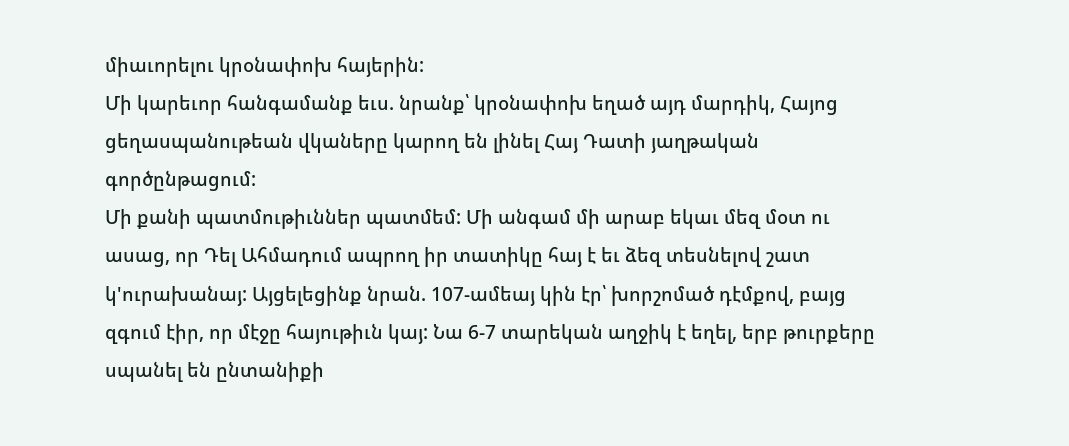միաւորելու կրօնափոխ հայերին:
Մի կարեւոր հանգամանք եւս. նրանք՝ կրօնափոխ եղած այդ մարդիկ, Հայոց ցեղասպանութեան վկաները կարող են լինել Հայ Դատի յաղթական գործընթացում:
Մի քանի պատմութիւններ պատմեմ: Մի անգամ մի արաբ եկաւ մեզ մօտ ու ասաց, որ Դել Ահմադում ապրող իր տատիկը հայ է եւ ձեզ տեսնելով շատ կ'ուրախանայ: Այցելեցինք նրան. 107-ամեայ կին էր՝ խորշոմած դէմքով, բայց զգում էիր, որ մէջը հայութիւն կայ: Նա 6-7 տարեկան աղջիկ է եղել, երբ թուրքերը սպանել են ընտանիքի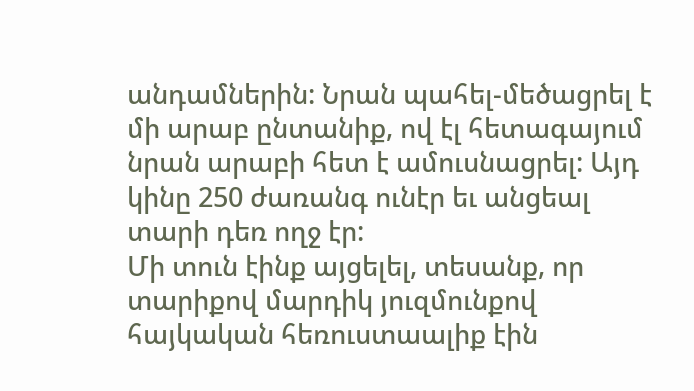անդամներին: Նրան պահել-մեծացրել է մի արաբ ընտանիք, ով էլ հետագայում նրան արաբի հետ է ամուսնացրել: Այդ կինը 250 ժառանգ ունէր եւ անցեալ տարի դեռ ողջ էր:
Մի տուն էինք այցելել, տեսանք, որ տարիքով մարդիկ յուզմունքով հայկական հեռուստաալիք էին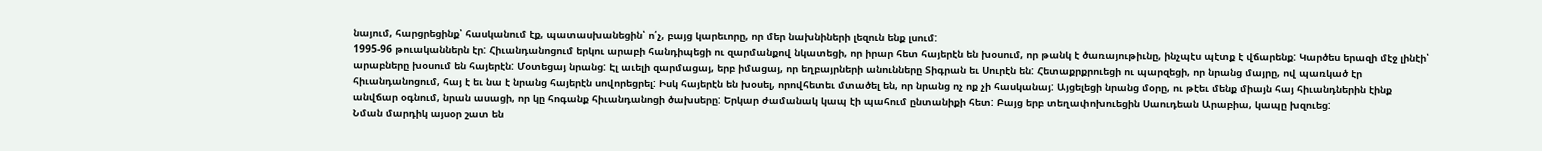նայում, հարցրեցինք՝ հասկանում էք, պատասխանեցին՝ ո՛չ, բայց կարեւորը, որ մեր նախնիների լեզուն ենք լսում:
1995-96 թուականներն էր: Հիւանդանոցում երկու արաբի հանդիպեցի ու զարմանքով նկատեցի, որ իրար հետ հայերէն են խօսում, որ թանկ է ծառայութիւնը, ինչպէս պէտք է վճարենք: Կարծես երազի մէջ լինէի՝ արաբները խօսում են հայերէն: Մօտեցայ նրանց: Էլ աւելի զարմացայ, երբ իմացայ, որ եղբայրների անունները Տիգրան եւ Սուրէն են: Հետաքրքրուեցի ու պարզեցի, որ նրանց մայրը, ով պառկած էր հիւանդանոցում, հայ է եւ նա է նրանց հայերէն սովորեցրել: Իսկ հայերէն են խօսել, որովհետեւ մտածել են, որ նրանց ոչ ոք չի հասկանայ: Այցելեցի նրանց մօրը, ու թէեւ մենք միայն հայ հիւանդներին էինք անվճար օգնում, նրան ասացի, որ կը հոգանք հիւանդանոցի ծախսերը: Երկար ժամանակ կապ էի պահում ընտանիքի հետ: Բայց երբ տեղափոխուեցին Սաուդեան Արաբիա, կապը խզուեց:
Նման մարդիկ այսօր շատ են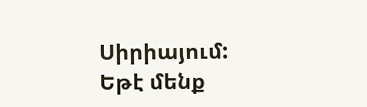Սիրիայում: Եթէ մենք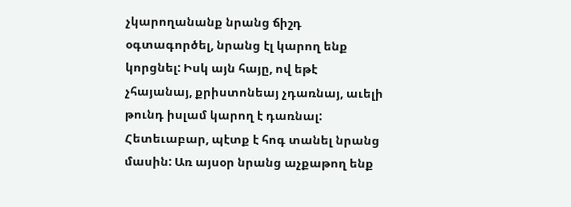չկարողանանք նրանց ճիշդ օգտագործել, նրանց էլ կարող ենք կորցնել: Իսկ այն հայը, ով եթէ չհայանայ, քրիստոնեայ չդառնայ, աւելի թունդ իսլամ կարող է դառնալ:
Հետեւաբար, պէտք է հոգ տանել նրանց մասին: Առ այսօր նրանց աչքաթող ենք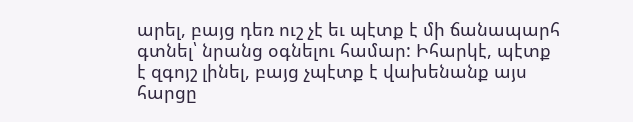արել, բայց դեռ ուշ չէ եւ պէտք է մի ճանապարհ գտնել՝ նրանց օգնելու համար: Իհարկէ, պէտք է զգոյշ լինել, բայց չպէտք է վախենանք այս հարցը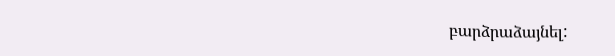բարձրաձայնել: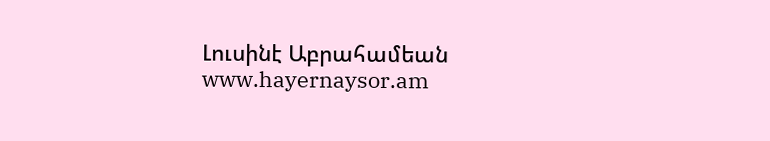Լուսինէ Աբրահամեան
www.hayernaysor.am